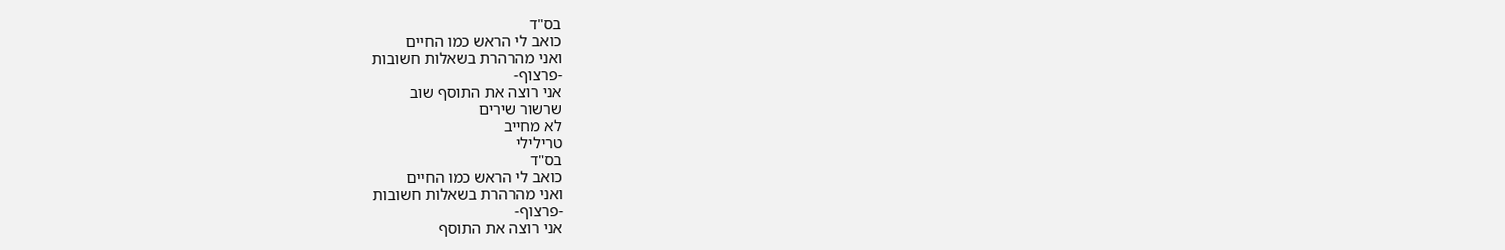בס"ד
כואב לי הראש כמו החיים
ואני מהרהרת בשאלות חשובות
-פרצוף-
אני רוצה את התוסף שוב
שרשור שירים
לא מחייב
טרילילי
בס"ד
כואב לי הראש כמו החיים
ואני מהרהרת בשאלות חשובות
-פרצוף-
אני רוצה את התוסף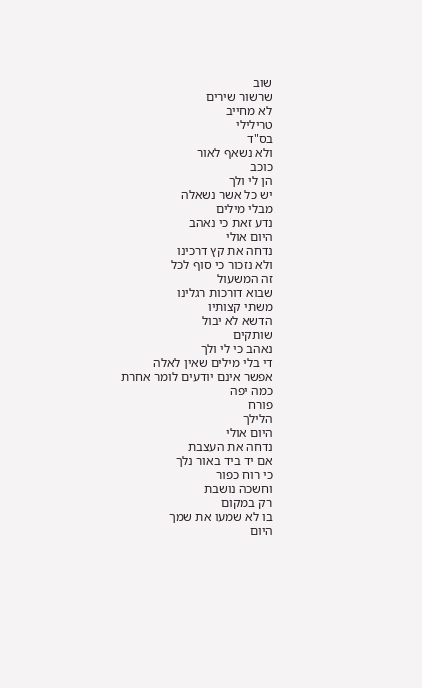שוב
שרשור שירים
לא מחייב
טרילילי
בס"ד
ולא נשאף לאור
כוכב
הן לי ולך
יש כל אשר נשאלה
מבלי מילים
נדע זאת כי נאהב
היום אולי
נדחה את קץ דרכינו
ולא נזכור כי סוף לכל
זה המשעול
שבוא דורכות רגלינו
משתי קצותיו
הדשא לא יבול
שותקים
נאהב כי לי ולך
די בלי מילים שאין לאלה
אפשר אינם יודעים לומר אחרת
כמה יפה
פורח
הלילך
היום אולי
נדחה את העצבת
אם יד ביד באור נלך
כי רוח כפור
וחשכה נושבת
רק במקום
בו לא שמעו את שמך
היום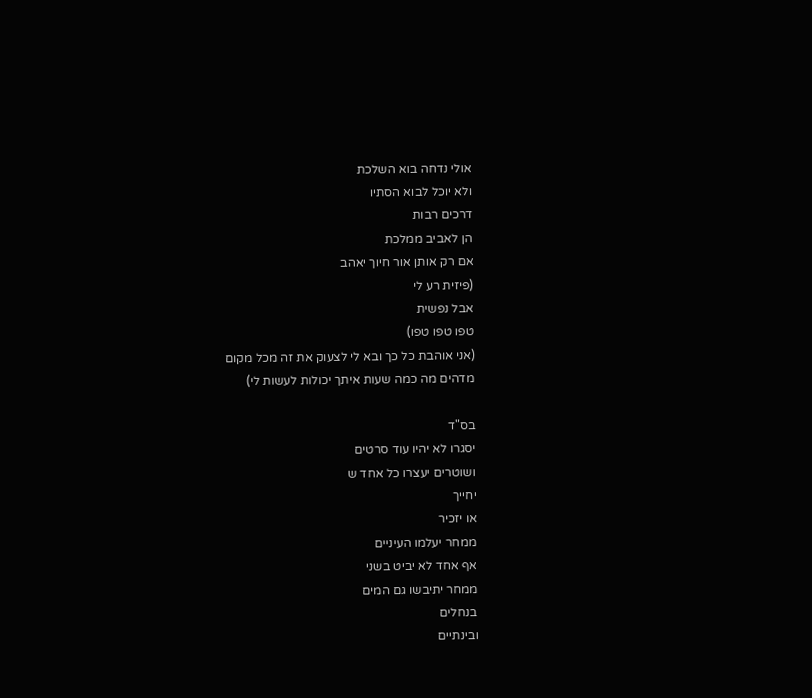אולי נדחה בוא השלכת
ולא יוכל לבוא הסתיו
דרכים רבות
הן לאביב ממלכת
אם רק אותן אור חיוך יאהב
(פיזית רע לי
אבל נפשית
טפו טפו טפו)
(אני אוהבת כל כך ובא לי לצעוק את זה מכל מקום
מדהים מה כמה שעות איתך יכולות לעשות לי)

בס"ד
יסגרו לא יהיו עוד סרטים
ושוטרים יעצרו כל אחד ש
יחייך
או יזכיר
ממחר יעלמו העיניים
אף אחד לא יביט בשני
ממחר יתיבשו גם המים
בנחלים
ובינתיים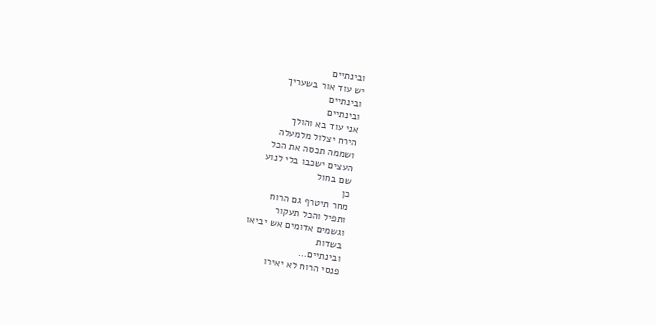ובינתיים
יש עוד אור בשעריך
ובינתיים
ובינתיים
אני עוד בא והולך
הירח יצלול מלמעלה
ושממה תכסה את הכל
העצים ישכבו בלי לנוע
שם בחול
כן
מחר תיטרף גם הרוח
ותפיל והכל תעקור
וגשמים אדומים אש יביאו
בשדות
ובינתיים...
פנסי הרוח לא יאירו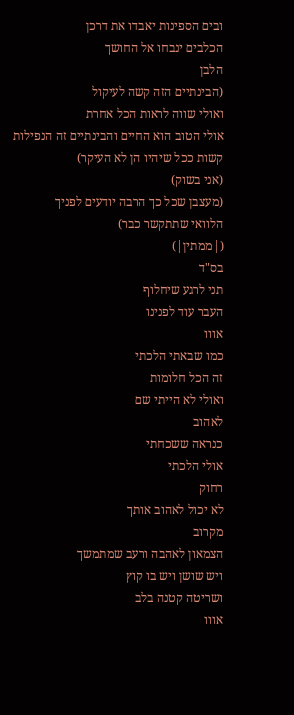ובים הספינות יאבדו את דרכן
הכלבים ינבחו אל החושך
הלבן
(הבינתיים הזה קשה לעיקול
ואולי שווה לראות הכל אחרת
אולי הטוב הוא החיים והבינתיים זה הנפילות
קשות ככל שיהיו הן לא העיקר)
(אני בשוק)
(מעצבן שכל כך הרבה יודעים לפניך
הלוואי שתתקשר כבר)
(|ממתין|)
בס"ד
תני לרגע שיחלוף
העבר עוד לפנינו
אווו
כמו שבאתי הלכתי
זה הכל חלומות
ואולי לא הייתי שם
לאהוב
כנראה ששכחתי
אולי הלכתי
רחוק
לא יכול לאהוב אותך
מקרוב
הצמאון לאהבה ורעב שמתמשך
ויש שושן ויש בו קוץ
ושריטה קטנה בלב
אווו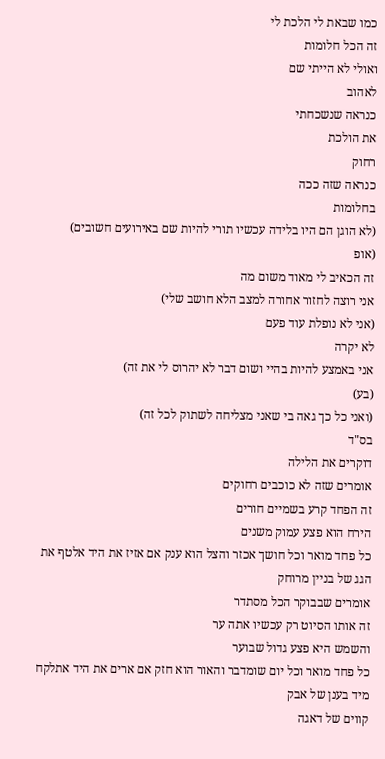כמו שבאת לי הלכת לי
זה הכל חלומות
ואולי לא הייתי שם
לאהוב
כנראה שנשכחתי
את הולכת
רחוק
כנראה שזה ככה
בחלומות
(לא הוגן הם היו בלידה עכשיו תורי להיות שם באירועים חשובים)
(אופ
זה הכאיב לי מאוד משום מה
אני רוצה לחזור אחורה למצב הלא חושב שלי)
(אני לא נופלת עוד פעם
לא יקרה
אני באמצע להיות בהיי ושום דבר לא יהרוס לי את זה)
(בע)
(ואני כל כך גאה בי שאני מצליחה לשתוק לכל זה)
בס"ד
דוקרים את הלילה
אומרים שזה לא כוכבים רחוקים
זה הפחד קרע בשמיים חורים
הירח הוא פצע עמוק משנים
כל פחד מואר וכל חושך אכזר והצל הוא ענק אם אזיז את היד אלטף את הגג של בניין מרוחק
אומרים שבבוקר הכל מסתדר
זה אותו הסיוט רק עכשיו אתה ער
והשמש היא פצע גדול שבוער
כל פחד מואר וכל יום שומדבר והאור הוא חזק אם ארים את היד אתלקח מיד בענן של אבק
קווים של דאגה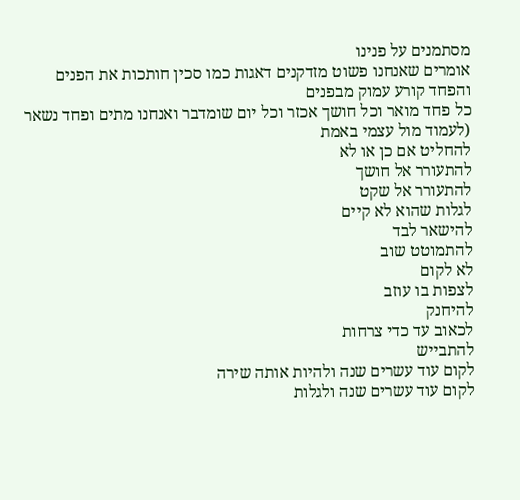מסתמנים על פנינו
אומרים שאנחנו פשוט מזדקנים דאגות כמו סכין חותכות את הפנים
והפחד קורע עמוק מבפנים
כל פחד מואר וכל חושך אכזר וכל יום שומדבר ואנחנו מתים ופחד נשאר
(לעמוד מול עצמי באמת
להחליט אם כן או לא
להתעורר אל חושך
להתעורר אל שקט
לגלות שהוא לא קיים
להישאר לבד
להתמוטט שוב
לא לקום
לצפות בו עוזב
להיחנק
לכאוב עד כדי צרחות
להתבייש
לקום עוד עשרים שנה ולהיות אותה שירה
לקום עוד עשרים שנה ולגלות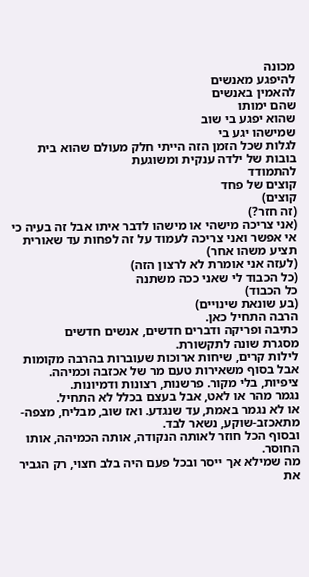מכונה
להיפגע מאנשים
להאמין באנשים
שהם ימותו
שהוא יפגע בי שוב
שמישהו יגע בי
לגלות שכל הזמן הזה הייתי חלק מעולם שהוא בית בובות של ילדה ענקית ומשוגעת
להתמודד
קוצים של פחד
קוצים)
(זה חזר?)
(אני צריכה מישהי או מישהו לדבר איתו אבל זה בעיה כי אי אפשר ואני צריכה לעמוד על זה לפחות עד שאורית תציע משהו אחר)
(לעזה אני אומרת לא לרצון הזה)
(כל הכבוד לי שאני ככה משתנה
כל הכבוד)
(בע שונאת שינויים)
הרבה התחיל כאן.
כתיבה ופריקה ודברים חדשים, אנשים חדשים
מסגרת שונה לתקשורת.
לילות קרים, שיחות ארוכות שעוברות בהרבה מקומות אבל בסוף משאירות טעם מר של אכזבה וכמיהה.
ציפיות, בלי מקור. פרשנות, רצונות ודמיונות.
נגמר מהר או לאט, אבל בעצם בכלל לא התחיל.
או לא נגמר באמת, עד שנגדע. ואז שוב, מבליח, מצפה-מתאכזב-שוקע, נשאר לבד.
ובסוף הכל חוזר לאותה הנקודה, אותה הכמיהה, אותו החוסר.
מה שמילא אך ייסר ובכל פעם היה בלב חצוי, רק הגביר את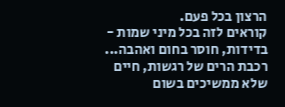הרצון בכל פעם.
קוראים לזה בכל מיני שמות - בדידות, חוסר בחום ואהבה...
רכבת הרים של רגשות, חיים שלא ממשיכים בשום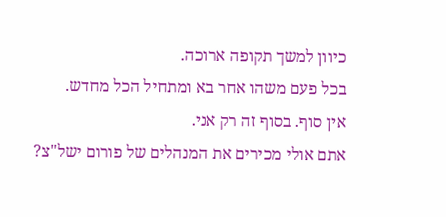כיוון למשך תקופה ארוכה.
בכל פעם משהו אחר בא ומתחיל הכל מחדש.
אין סוף. בסוף זה רק אני.
אתם אולי מכירים את המנהלים של פורום ישל"צ?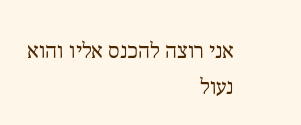אני רוצה להכנס אליו והוא נעול